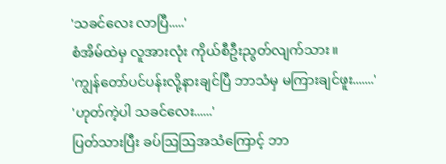'သခင်လေး လာပြီ.....'
စံအိမ်ထဲမှ လူအားလုံး ကိုယ်စီဦးညွတ်လျက်သား။
'ကျွန်တော်ပင်ပန်းလို့နားချင်ပြီ ဘာသံမှ မကြားချင်ဖူး.......'
'ဟုတ်ကဲ့ပါ သခင်လေး......'
ပြတ်သားပြီး ခပ်ဩဩအသံကြောင့် ဘာ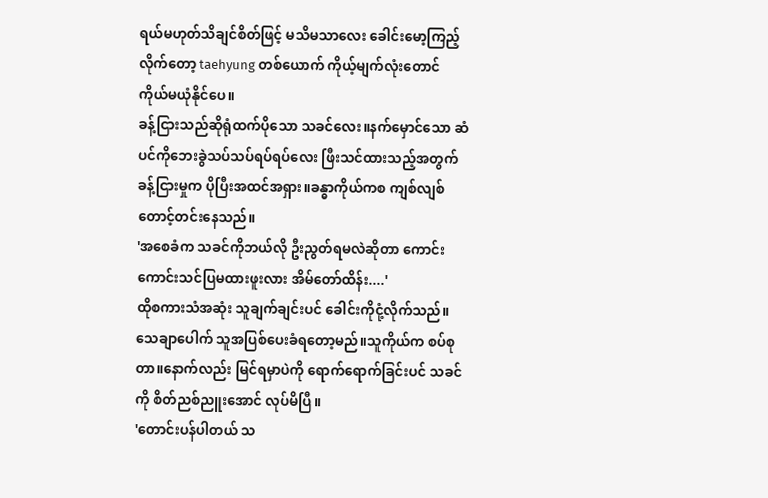ရယ်မဟုတ်သိချင်စိတ်ဖြင့် မသိမသာလေး ခေါင်းမော့ကြည့်လိုက်တော့ taehyung တစ်ယောက် ကိုယ့်မျက်လုံးတောင် ကိုယ်မယုံနိုင်ပေ။
ခန့်ငြားသည်ဆိုရုံထက်ပိုသော သခင်လေး။နက်မှောင်သော ဆံပင်ကိုဘေးခွဲသပ်သပ်ရပ်ရပ်လေး ဖြီးသင်ထားသည့်အတွက် ခန့်ငြားမှုက ပိုပြီးအထင်အရှား။ခန္ဓာကိုယ်ကစ ကျစ်လျစ်တောင့်တင်းနေသည်။
'အစေခံက သခင်ကိုဘယ်လို ဦးညွတ်ရမလဲဆိုတာ ကောင်းကောင်းသင်ပြမထားဖူးလား အိမ်တော်ထိန်း....'
ထိုစကားသံအဆုံး သူချက်ချင်းပင် ခေါင်းကိုငုံ့လိုက်သည်။သေချာပေါက် သူအပြစ်ပေးခံရတော့မည်။သူကိုယ်က စပ်စုတာ။နောက်လည်း မြင်ရမှာပဲကို ရောက်ရောက်ခြင်းပင် သခင်ကို စိတ်ညစ်ညူးအောင် လုပ်မိပြီ။
'တောင်းပန်ပါတယ် သ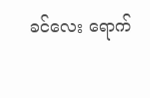ခင်လေး ရောက်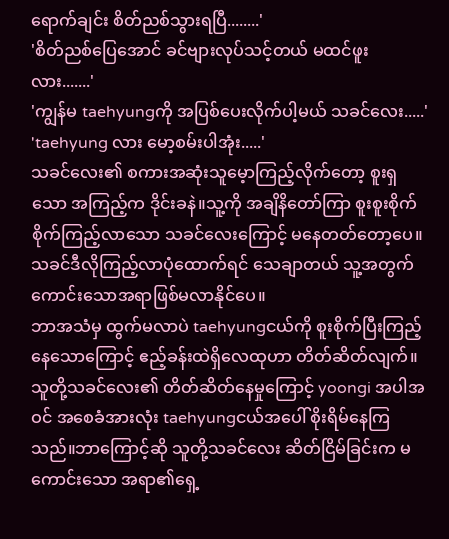ရောက်ချင်း စိတ်ညစ်သွားရပြီ........'
'စိတ်ညစ်ပြေအောင် ခင်ဗျားလုပ်သင့်တယ် မထင်ဖူးလား.......'
'ကျွန်မ taehyungကို အပြစ်ပေးလိုက်ပါ့မယ် သခင်လေး.....'
'taehyung လား မော့စမ်းပါအုံး.....'
သခင်လေး၏ စကားအဆုံးသူမေ့ာကြည့်လိုက်တော့ စူးရှသော အကြည့်က ဒိုင်းခနဲ။သူ့ကို အချိနိတော်ကြာ စူးစူးစိုက်စိုက်ကြည့်လာသော သခင်လေးကြောင့် မနေတတ်တော့ပေ။သခင်ဒီလိုကြည့်လာပုံထောက်ရင် သေချာတယ် သူ့အတွက်ကောင်းသောအရာဖြစ်မလာနိုင်ပေ။
ဘာအသံမှ ထွက်မလာပဲ taehyungငယ်ကို စူးစိုက်ပြီးကြည့်နေသောကြောင့် ဧည့်ခန်းထဲရှိလေထုဟာ တိတ်ဆိတ်လျက်။သူတို့သခင်လေး၏ တိတ်ဆိတ်နေမှုကြောင့် yoongi အပါအဝင် အစေခံအားလုံး taehyungငယ်အပေါ် စိုးရိမ်နေကြသည်။ဘာကြောင့်ဆို သူတို့သခင်လေး ဆိတ်ငြိမ်ခြင်းက မကောင်းသော အရာ၏ရှေ့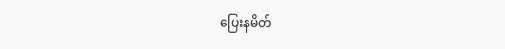ပြေးနမိတ်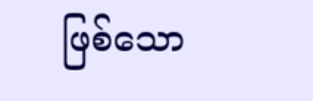ဖြစ်သော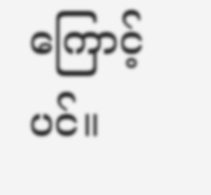ကြောင့်ပင်။